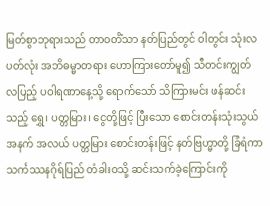မြတ်စွာဘုရားသည် တာဝတိံသာ နတ်ပြည်တွင် ဝါတွင်း သုံးလပတ်လုံး အဘိဓမ္မာတရား ဟောကြားတော်မူ၍ သီတင်းကျွတ် လပြည့် ပဝါရဏာနေ့သို့ ရောက်သော် သိကြားမင်း ဖန်ဆင်းသည့် ရွှေ၊ ပတ္တမြား၊ ငွေတို့ဖြင့် ပြီးသော စောင်းတန်းသုံးသွယ် အနက် အလယ် ပတ္တမြား စောင်းတန်းဖြင့် နတ်ဗြဟ္မာတို့ ခြံရံကာ သင်္ကဿနဂိုရ်ပြည် တံခါးဝသို့ ဆင်းသက်ခဲ့ကြောင်းကို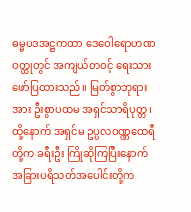ဓမ္မပဒအဋ္ဌကထာ ဒေဝေါရောဟဏဝတ္ထုတွင် အကျယ်တဝင့် ရေးသား ဖော်ပြထားသည်။ မြတ်စွာဘုရားအား ဦးစွာပထမ အရှင်သာရိပုတ္တ၊ ထို့နောက် အရှင်မ ဥပ္ပလဝဏ္ဏထေရီ တို့က ခရီးဦး ကြိုဆိုကြပြီးနောက် အခြားပရိသတ်အပေါင်းတို့က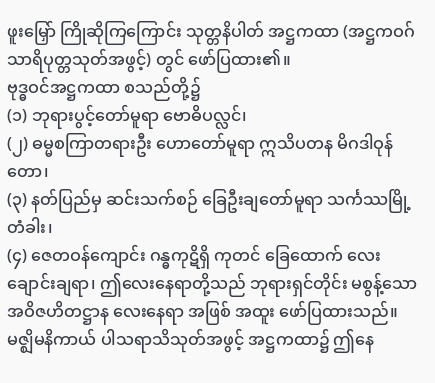ဖူးမြှော် ကြိုဆိုကြကြောင်း သုတ္တနိပါတ် အဋ္ဌကထာ (အဋ္ဌကဝဂ် သာရိပုတ္တသုတ်အဖွင့်) တွင် ဖော်ပြထား၏။
ဗုဒ္ဓဝင်အဋ္ဌကထာ စသည်တို့၌
(၁) ဘုရားပွင့်တော်မူရာ ဗောဓိပလ္လင်၊
(၂) ဓမ္မစကြာတရားဦး ဟောတော်မူရာ ဣသိပတန မိဂဒါဝုန်တော၊
(၃) နတ်ပြည်မှ ဆင်းသက်စဉ် ခြေဦးချတော်မူရာ သင်္ကဿမြို့တံခါး၊
(၄) ဇေတဝန်ကျောင်း ဂန္ဓကုဋိရှိ ကုတင် ခြေထောက် လေးချောင်းချရာ၊ ဤလေးနေရာတို့သည် ဘုရားရှင်တိုင်း မစွန့်သော အဝိဇဟိတဋ္ဌာန လေးနေရာ အဖြစ် အထူး ဖော်ပြထားသည်။ မဇ္ဈိမနိကာယ် ပါသရာသိသုတ်အဖွင့် အဋ္ဌကထာ၌ ဤနေ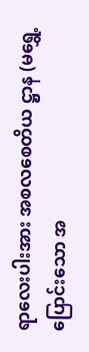ရာလေးပါးအား အစလစေတိယ ဋ္ဌာန (မရွှေ့ပြောင်းသော အ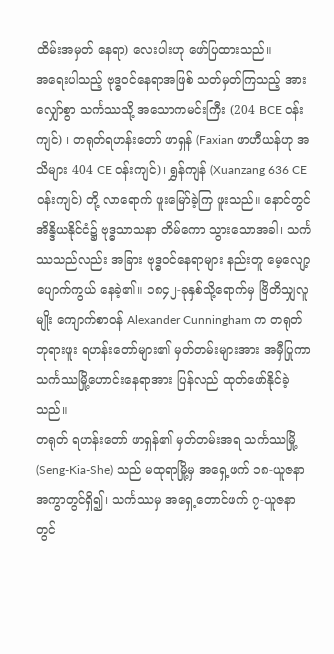ထိမ်းအမှတ် နေရာ) လေးပါးဟု ဖော်ပြထားသည်။
အရေးပါသည့် ဗုဒ္ဓဝင်နေရာအဖြစ် သတ်မှတ်ကြသည့် အားလျှော်စွာ သင်္ကဿသို့ အသောကမင်းကြီး (204 BCE ဝန်းကျင်) ၊ တရုတ်ရဟန်းတော် ဖာရှန် (Faxian ဖာဟီယန်ဟု အသိများ 404 CE ဝန်းကျင်)၊ ရွှန်ကျန် (Xuanzang 636 CE ဝန်းကျင်) တို့ လာရောက် ဖူးမြော်ခဲ့ကြ ဖူးသည်။ နောင်တွင် အိန္ဒိယနိုင်ငံ၌ ဗုဒ္ဓသာသနာ တိမ်ကော သွားသောအခါ၊ သင်္ကဿသည်လည်း အခြား ဗုဒ္ဓဝင်နေရာများ နည်းတူ မေ့လျော့ ပျောက်ကွယ် နေခဲ့၏။ ၁၈၄၂-ခုနှစ်သို့ရောက်မှ ဗြိတိသျှလူမျိုး ကျောက်စာဝန် Alexander Cunningham က တရုတ် ဘုရားဖူး ရဟန်းတော်များ၏ မှတ်တမ်းများအား အမှီပြုကာ သင်္ကဿမြို့ဟောင်းနေရာအား ပြန်လည် ထုတ်ဖော်နိုင်ခဲ့သည်။
တရုတ် ရဟန်းတော် ဖာရှန်၏ မှတ်တမ်းအရ သင်္ကဿမြို့ (Seng-Kia-She) သည် မထုရာမြို့မှ အရှေ့ဖက် ၁၈-ယူဇနာ အကွာတွင်ရှိ၍၊ သင်္ကဿမှ အရှေ့တောင်ဖက် ၇-ယူဇနာတွင်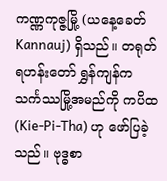ကဏ္ဏကုဇ္ဇမြို့ (ယနေ့ခေတ် Kannauj) ရှိသည်။ တရုတ် ရဟန်းတော် ရွှန်ကျန်က သင်္ကဿမြို့အမည်ကို ကပိထ (Kie-Pi-Tha) ဟု ဖော်ပြခဲ့သည်။ ဗုဒ္ဓစာ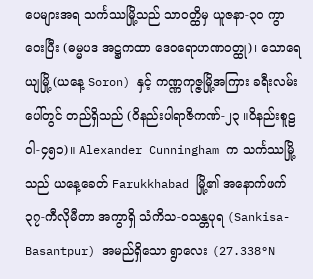ပေများအရ သင်္ကဿမြို့သည် သာဝတ္ထိမှ ယူဇနာ-၃၀ ကွာဝေးပြီး (ဓမ္မပဒ အဋ္ဌကထာ ဒေဝရောဟဏဝတ္ထု)၊ သောရေယျမြို့ (ယနေ့ Soron) နှင့် ကဏ္ဏကုဇ္ဇမြို့အကြား ခရီးလမ်းပေါ်တွင် တည်ရှိသည် (ဝိနည်းပါရာဇိကဏ်-၂၃ ။ဝိနည်းစူဠဝါ-၄၅၁)။ Alexander Cunningham က သင်္ကဿမြို့သည် ယနေ့ခေတ် Farukkhabad မြို့၏ အနောက်ဖက် ၃၇-ကီလိုမီတာ အကွာရှိ သံကိသ-ဝသန္တပုရ (Sankisa-Basantpur) အမည်ရှိသော ရွာလေး (27.338°N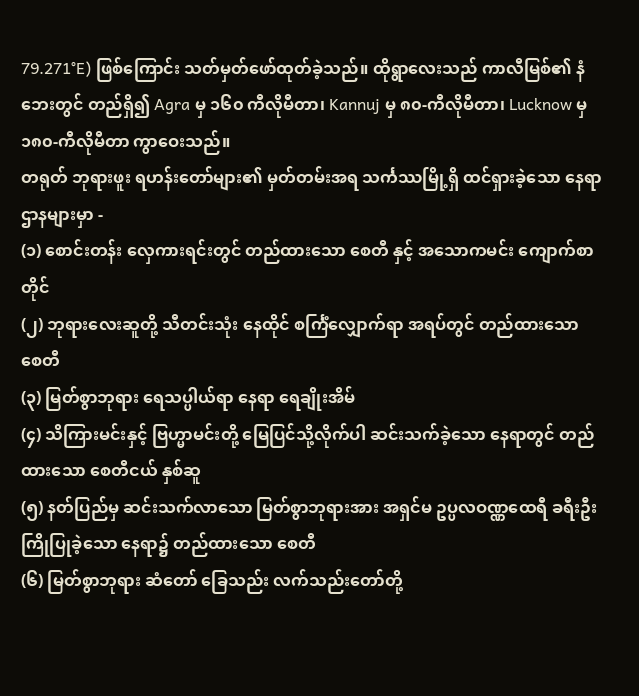79.271°E) ဖြစ်ကြောင်း သတ်မှတ်ဖော်ထုတ်ခဲ့သည်။ ထိုရွာလေးသည် ကာလီမြစ်၏ နံဘေးတွင် တည်ရှိ၍ Agra မှ ၁၆၀ ကီလိုမီတာ၊ Kannuj မှ ၈၀-ကီလိုမီတာ၊ Lucknow မှ ၁၈၀-ကီလိုမီတာ ကွာဝေးသည်။
တရုတ် ဘုရားဖူး ရဟန်းတော်များ၏ မှတ်တမ်းအရ သင်္ကဿမြို့ရှိ ထင်ရှားခဲ့သော နေရာဌာနများမှာ -
(၁) စောင်းတန်း လှေကားရင်းတွင် တည်ထားသော စေတီ နှင့် အသောကမင်း ကျောက်စာတိုင်
(၂) ဘုရားလေးဆူတို့ သီတင်းသုံး နေထိုင် စင်္ကြံလျှောက်ရာ အရပ်တွင် တည်ထားသော စေတီ
(၃) မြတ်စွာဘုရား ရေသပ္ပါယ်ရာ နေရာ ရေချိုးအိမ်
(၄) သိကြားမင်းနှင့် ဗြဟ္မာမင်းတို့ မြေပြင်သို့လိုက်ပါ ဆင်းသက်ခဲ့သော နေရာတွင် တည်ထားသော စေတီငယ် နှစ်ဆူ
(၅) နတ်ပြည်မှ ဆင်းသက်လာသော မြတ်စွာဘုရားအား အရှင်မ ဥပ္ပလဝဏ္ဏထေရီ ခရီးဦးကြိုပြုခဲ့သော နေရာ၌ တည်ထားသော စေတီ
(၆) မြတ်စွာဘုရား ဆံတော် ခြေသည်း လက်သည်းတော်တို့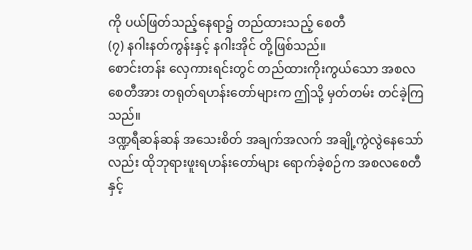ကို ပယ်ဖြတ်သည့်နေရာ၌ တည်ထားသည့် စေတီ
(၇) နဂါးနတ်ကွန်းနှင့် နဂါးအိုင် တို့ဖြစ်သည်။
စောင်းတန်း လှေကားရင်းတွင် တည်ထားကိုးကွယ်သော အစလစေတီအား တရုတ်ရဟန်းတော်များက ဤသို့ မှတ်တမ်း တင်ခဲ့ကြသည်။
ဒဏ္ဍရီဆန်ဆန် အသေးစိတ် အချက်အလက် အချို့ကွဲလွဲနေသော်လည်း ထိုဘုရားဖူးရဟန်းတော်များ ရောက်ခဲ့စဉ်က အစလစေတီနှင့်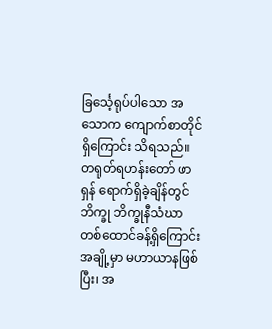ခြင်္သေ့ရုပ်ပါသော အသောက ကျောက်စာတိုင်ရှိကြောင်း သိရသည်။
တရုတ်ရဟန်းတော် ဖာရှန် ရောက်ရှိခဲ့ချိန်တွင် ဘိက္ခု ဘိက္ခုနီသံဃာ တစ်ထောင်ခန့်ရှိကြောင်း အချို့မှာ မဟာယာနဖြစ်ပြီး၊ အ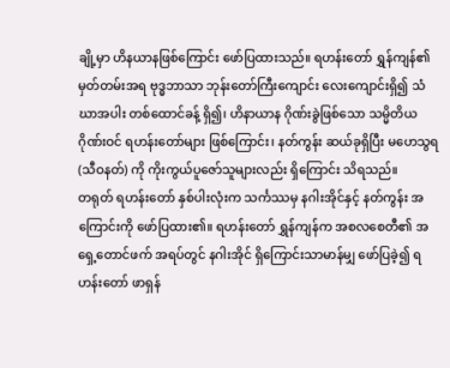ချို့မှာ ဟိနယာနဖြစ်ကြောင်း ဖော်ပြထားသည်။ ရဟန်းတော် ရွှန်ကျန်၏ မှတ်တမ်းအရ ဗုဒ္ဓဘာသာ ဘုန်းတော်ကြီးကျောင်း လေးကျောင်းရှိ၍ သံဃာအပါး တစ်ထောင်ခန့် ရှိ၍၊ ဟိနာယာန ဂိုဏ်းခွဲဖြစ်သော သမ္မိတိယဂိုဏ်းဝင် ရဟန်းတော်များ ဖြစ်ကြောင်း၊ နတ်ကွန်း ဆယ်ခုရှိပြီး မဟေသွရ (သီဝနတ်) ကို ကိုးကွယ်ပူဇော်သူများလည်း ရှိကြောင်း သိရသည်။
တရုတ် ရဟန်းတော် နှစ်ပါးလုံးက သင်္ကဿမှ နဂါးအိုင်နှင့် နတ်ကွန်း အကြောင်းကို ဖော်ပြထား၏။ ရဟန်းတော် ရွှန်ကျန်က အစလစေတီ၏ အရှေ့တောင်ဖက် အရပ်တွင် နဂါးအိုင် ရှိကြောင်းသာမာန်မျှ ဖော်ပြခဲ့၍ ရဟန်းတော် ဖာရှန်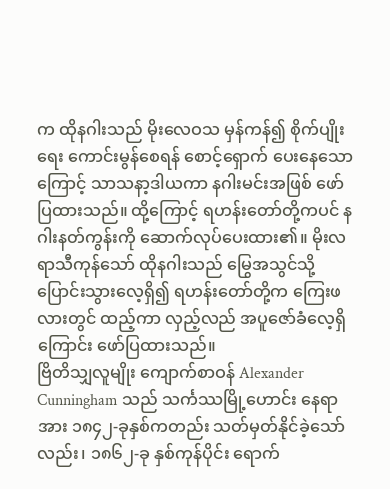က ထိုနဂါးသည် မိုးလေဝသ မှန်ကန်၍ စိုက်ပျိုးရေး ကောင်းမွန်စေရန် စောင့်ရှောက် ပေးနေသောကြောင့် သာသနာ့ဒါယကာ နဂါးမင်းအဖြစ် ဖော်ပြထားသည်။ ထို့ကြောင့် ရဟန်းတော်တို့ကပင် နဂါးနတ်ကွန်းကို ဆောက်လုပ်ပေးထား၏။ မိုးလရာသီကုန်သော် ထိုနဂါးသည် မြွေအသွင်သို့ ပြောင်းသွားလေ့ရှိ၍ ရဟန်းတော်တို့က ကြေးဖလားတွင် ထည့်ကာ လှည့်လည် အပူဇော်ခံလေ့ရှိကြောင်း ဖော်ပြထားသည်။
ဗြိတိသျှလူမျိုး ကျောက်စာဝန် Alexander Cunningham သည် သင်္ကဿမြို့ဟောင်း နေရာအား ၁၈၄၂-ခုနှစ်ကတည်း သတ်မှတ်နိုင်ခဲ့သော်လည်း၊ ၁၈၆၂-ခု နှစ်ကုန်ပိုင်း ရောက်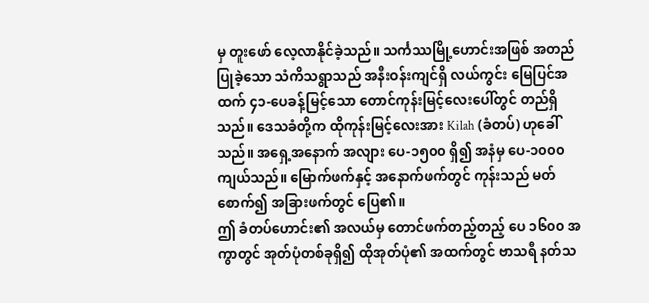မှ တူးဖော် လေ့လာနိုင်ခဲ့သည်။ သင်္ကဿမြို့ဟောင်းအဖြစ် အတည်ပြုခဲ့သော သံကိသရွာသည် အနီးဝန်းကျင်ရှိ လယ်ကွင်း မြေပြင်အထက် ၄၁-ပေခန့်မြင့်သော တောင်ကုန်းမြင့်လေးပေါ်တွင် တည်ရှိသည်။ ဒေသခံတို့က ထိုကုန်းမြင့်လေးအား Kilah (ခံတပ်) ဟုခေါ်သည်။ အရှေ့အနောက် အလျား ပေ-၁၅၀၀ ရှိ၍ အနံမှ ပေ-၁၀၀၀ ကျယ်သည်။ မြောက်ဖက်နှင့် အနောက်ဖက်တွင် ကုန်းသည် မတ်စောက်၍ အခြားဖက်တွင် ပြေ၏။
ဤ ခံတပ်ဟောင်း၏ အလယ်မှ တောင်ဖက်တည့်တည့် ပေ ၁၆၀၀ အကွာတွင် အုတ်ပုံတစ်ခုရှိ၍ ထိုအုတ်ပုံ၏ အထက်တွင် ဗာသရီ နတ်သ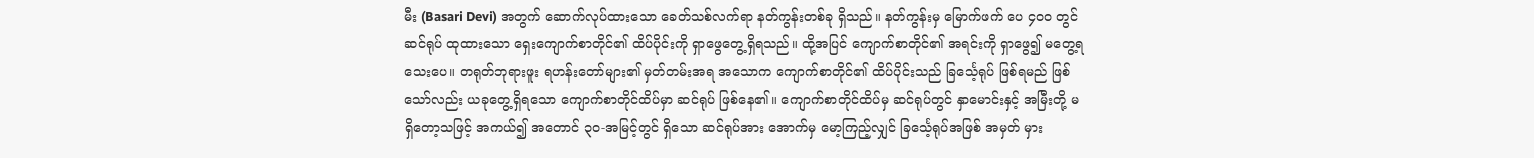မီး (Basari Devi) အတွက် ဆောက်လုပ်ထားသော ခေတ်သစ်လက်ရာ နတ်ကွန်းတစ်ခု ရှိသည်။ နတ်ကွန်းမှ မြောက်ဖက် ပေ ၄၀၀ တွင် ဆင်ရုပ် ထုထားသော ရှေးကျောက်စာတိုင်၏ ထိပ်ပိုင်းကို ရှာဖွေတွေ့ရှိရသည်။ ထို့အပြင် ကျောက်စာတိုင်၏ အရင်းကို ရှာဖွေ၍ မတွေ့ရသေးပေ။ တရုတ်ဘုရားဖူး ရဟန်းတော်များ၏ မှတ်တမ်းအရ အသောက ကျောက်စာတိုင်၏ ထိပ်ပိုင်းသည် ခြင်္သေ့ရုပ် ဖြစ်ရမည် ဖြစ်သော်လည်း ယခုတွေ့ရှိရသော ကျောက်စာတိုင်ထိပ်မှာ ဆင်ရုပ် ဖြစ်နေ၏။ ကျောက်စာတိုင်ထိပ်မှ ဆင်ရုပ်တွင် နှာမောင်းနှင့် အမြီးတို့ မရှိတော့သဖြင့် အကယ်၍ အတောင် ၃၀-အမြင့်တွင် ရှိသော ဆင်ရုပ်အား အောက်မှ မော့ကြည့်လျှင် ခြင်္သေ့ရုပ်အဖြစ် အမှတ် မှား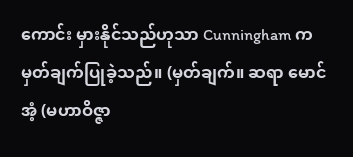ကောင်း မှားနိုင်သည်ဟုသာ Cunningham က မှတ်ချက်ပြုခဲ့သည်။ (မှတ်ချက်။ ဆရာ မောင်အံ့ (မဟာဝိဇ္ဇာ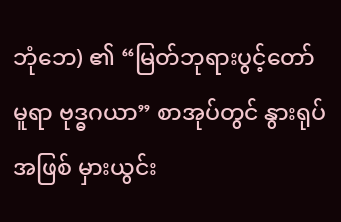ဘုံဘေ) ၏ “မြတ်ဘုရားပွင့်တော်မူရာ ဗုဒ္ဓဂယာ” စာအုပ်တွင် နွားရုပ်အဖြစ် မှားယွင်း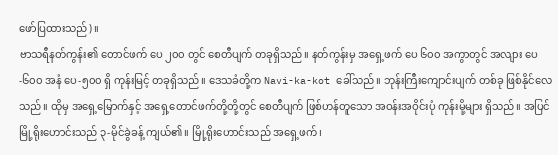ဖော်ပြထားသည်)။
ဗာသရီနတ်ကွန်း၏ တောင်ဖက် ပေ ၂၀၀ တွင် စေတီပျက် တခုရှိသည်။ နတ်ကွန်းမှ အရှေ့ဖက် ပေ ၆၀၀ အကွာတွင် အလျား ပေ-၆၀၀ အနံ ပေ-၅၀၀ ရှိ ကုန်းမြင့် တခုရှိသည်။ ဒေသခံတို့က Navi-ka-kot ခေါ်သည်။ ဘုန်းကြီးကျောင်းပျက် တစ်ခု ဖြစ်နိုင်လေသည်။ ထိုမှ အရှေ့မြောက်နှင့် အရှေ့တောင်ဖက်တို့တို့တွင် စေတီပျက် ဖြစ်ဟန်တူသော အဝန်းအဝိုင်းပုံ ကုန်းမို့များ ရှိသည်။ အပြင်မြို့ရိုးဟောင်းသည် ၃-မိုင်ခွဲခန့် ကျယ်၏။ မြို့ရိုးဟောင်းသည် အရှေ့ဖက်၊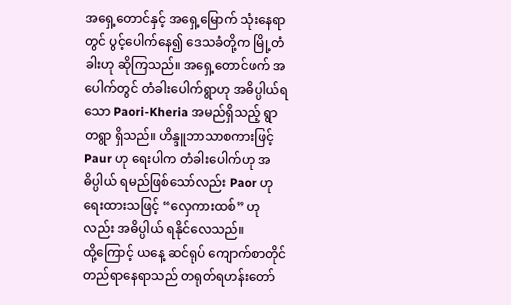အရှေ့တောင်နှင့် အရှေ့မြောက် သုံးနေရာတွင် ပွင့်ပေါက်နေ၍ ဒေသခံတို့က မြို့တံခါးဟု ဆိုကြသည်။ အရှေ့တောင်ဖက် အပေါက်တွင် တံခါးပေါက်ရွာဟု အဓိပ္ပါယ်ရသော Paori-Kheria အမည်ရှိသည့် ရွာတရွာ ရှိသည်။ ဟိန္ဒူဘာသာစကားဖြင့် Paur ဟု ရေးပါက တံခါးပေါက်ဟု အဓိပ္ပါယ် ရမည်ဖြစ်သော်လည်း Paor ဟု ရေးထားသဖြင့် “လှေကားထစ်” ဟုလည်း အဓိပ္ပါယ် ရနိုင်လေသည်။
ထို့ကြောင့် ယနေ့ ဆင်ရုပ် ကျောက်စာတိုင် တည်ရာနေရာသည် တရုတ်ရဟန်းတော်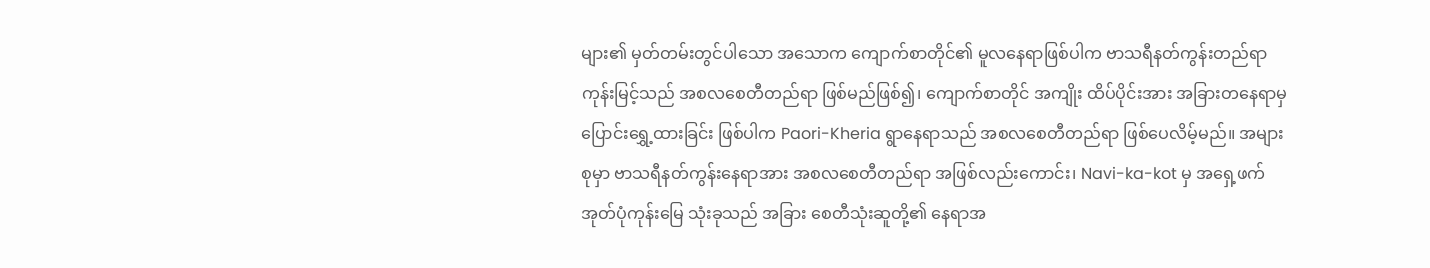များ၏ မှတ်တမ်းတွင်ပါသော အသောက ကျောက်စာတိုင်၏ မူလနေရာဖြစ်ပါက ဗာသရီနတ်ကွန်းတည်ရာ ကုန်းမြင့်သည် အစလစေတီတည်ရာ ဖြစ်မည်ဖြစ်၍၊ ကျောက်စာတိုင် အကျိုး ထိပ်ပိုင်းအား အခြားတနေရာမှ ပြောင်းရွှေ့ထားခြင်း ဖြစ်ပါက Paori-Kheria ရွာနေရာသည် အစလစေတီတည်ရာ ဖြစ်ပေလိမ့်မည်။ အများစုမှာ ဗာသရီနတ်ကွန်းနေရာအား အစလစေတီတည်ရာ အဖြစ်လည်းကောင်း၊ Navi-ka-kot မှ အရှေ့ဖက် အုတ်ပုံကုန်းမြေ သုံးခုသည် အခြား စေတီသုံးဆူတို့၏ နေရာအ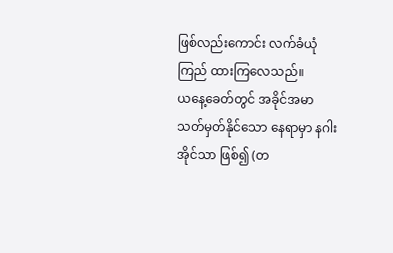ဖြစ်လည်းကောင်း လက်ခံယုံကြည် ထားကြလေသည်။
ယနေ့ခေတ်တွင် အခိုင်အမာ သတ်မှတ်နိုင်သော နေရာမှာ နဂါးအိုင်သာ ဖြစ်၍ (တ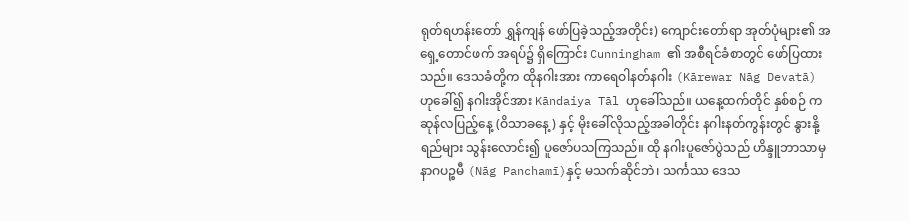ရုတ်ရဟန်းတော် ရွှန်ကျန် ဖော်ပြခဲ့သည့်အတိုင်း) ကျောင်းတော်ရာ အုတ်ပုံများ၏ အရှေ့တောင်ဖက် အရပ်၌ ရှိကြောင်း Cunningham ၏ အစီရင်ခံစာတွင် ဖော်ပြထားသည်။ ဒေသခံတို့က ထိုနဂါးအား ကာရေဝါနတ်နဂါး (Kārewar Nāg Devatā) ဟုခေါ်၍ နဂါးအိုင်အား Kāndaiya Tāl ဟုခေါ်သည်။ ယနေ့ထက်တိုင် နှစ်စဉ် ကဆုန်လပြည့်နေ့ (ဝိသာခနေ့) နှင့် မိုးခေါ်လိုသည့်အခါတိုင်း နဂါးနတ်ကွန်းတွင် နွားနို့ရည်များ သွန်းလောင်း၍ ပူဇော်ပသကြသည်။ ထို နဂါးပူဇော်ပွဲသည် ဟိန္ဒူဘာသာမှ နာဂပဉ္စမီ (Nāg Panchamī)နှင့် မသက်ဆိုင်ဘဲ၊ သင်္ကဿ ဒေသ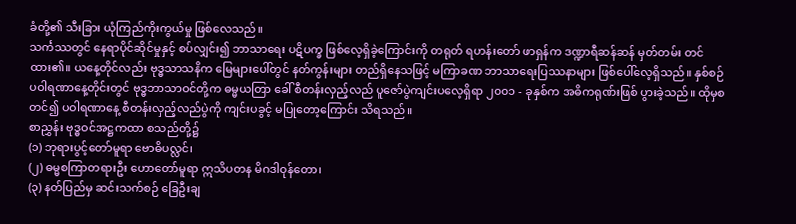ခံတို့၏ သီးခြား ယုံကြည်ကိုးကွယ်မှု ဖြစ်လေသည်။
သင်္ကဿတွင် နေရာပိုင်ဆိုင်မှုနှင့် စပ်လျှင်း၍ ဘာသာရေး ပဋိပက္ခ ဖြစ်လေ့ရှိခဲ့ကြောင်းကို တရုတ် ရဟန်းတော် ဖာရှန်က ဒဏ္ဍာရီဆန်ဆန် မှတ်တမ်း တင်ထား၏။ ယနေ့တိုင်လည်း ဗုဒ္ဓသာသနိက မြေများပေါ်တွင် နတ်ကွန်းများ တည်ရှိနေသဖြင့် မကြာခဏ ဘာသာရေးပြဿနာများ ဖြစ်ပေါ်လေ့ရှိသည်။ နှစ်စဉ် ပဝါရဏာနေ့တိုင်းတွင် ဗုဒ္ဓဘာသာဝင်တို့က ဓမ္မယတြာ ခေါ် စီတန်းလှည့်လည် ပူဇော်ပွဲကျင်းပလေ့ရှိရာ ၂၀၀၁ - ခုနှစ်က အဓိကရုဏ်းဖြစ် ပွားခဲ့သည်။ ထိုမှစတင်၍ ပဝါရဏာနေ့ စီတန်းလှည့်လည်ပွဲကို ကျင်းပခွင့် မပြုတော့ကြောင်း သိရသည်။
စာညွှန်း ဗုဒ္ဓဝင်အဋ္ဌကထာ စသည်တို့၌
(၁) ဘုရားပွင့်တော်မူရာ ဗောဓိပလ္လင်၊
(၂) ဓမ္မစကြာတရားဦး ဟောတော်မူရာ ဣသိပတန မိဂဒါဝုန်တော၊
(၃) နတ်ပြည်မှ ဆင်းသက်စဉ် ခြေဦးချ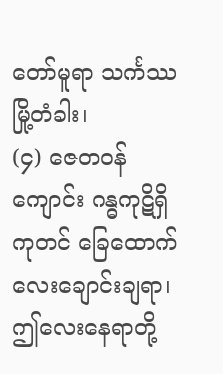တော်မူရာ သင်္ကဿမြို့တံခါး၊
(၄) ဇေတဝန်ကျောင်း ဂန္ဓကုဋိရှိ ကုတင် ခြေထောက် လေးချောင်းချရာ၊ ဤလေးနေရာတို့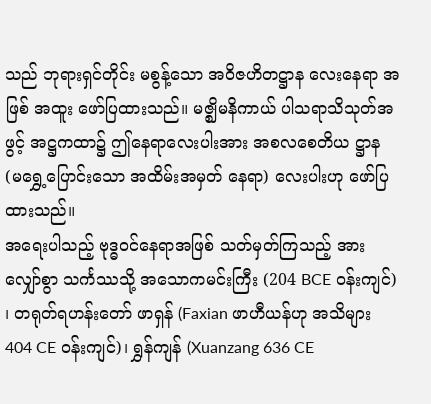သည် ဘုရားရှင်တိုင်း မစွန့်သော အဝိဇဟိတဋ္ဌာန လေးနေရာ အဖြစ် အထူး ဖော်ပြထားသည်။ မဇ္ဈိမနိကာယ် ပါသရာသိသုတ်အဖွင့် အဋ္ဌကထာ၌ ဤနေရာလေးပါးအား အစလစေတိယ ဋ္ဌာန (မရွှေ့ပြောင်းသော အထိမ်းအမှတ် နေရာ) လေးပါးဟု ဖော်ပြထားသည်။
အရေးပါသည့် ဗုဒ္ဓဝင်နေရာအဖြစ် သတ်မှတ်ကြသည့် အားလျှော်စွာ သင်္ကဿသို့ အသောကမင်းကြီး (204 BCE ဝန်းကျင်) ၊ တရုတ်ရဟန်းတော် ဖာရှန် (Faxian ဖာဟီယန်ဟု အသိများ 404 CE ဝန်းကျင်)၊ ရွှန်ကျန် (Xuanzang 636 CE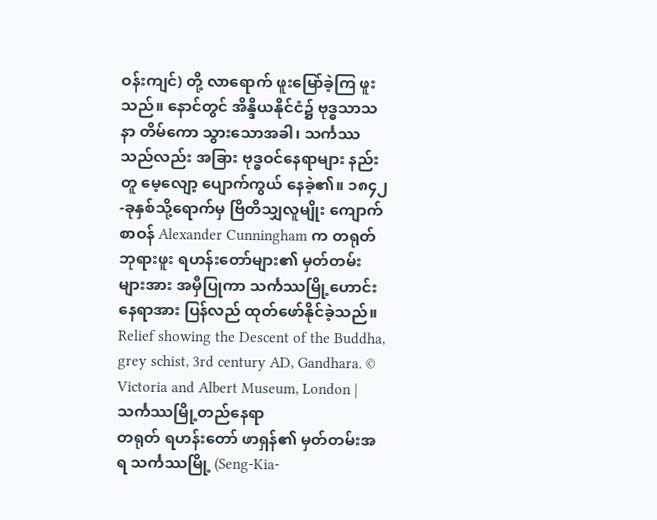ဝန်းကျင်) တို့ လာရောက် ဖူးမြော်ခဲ့ကြ ဖူးသည်။ နောင်တွင် အိန္ဒိယနိုင်ငံ၌ ဗုဒ္ဓသာသနာ တိမ်ကော သွားသောအခါ၊ သင်္ကဿသည်လည်း အခြား ဗုဒ္ဓဝင်နေရာများ နည်းတူ မေ့လျော့ ပျောက်ကွယ် နေခဲ့၏။ ၁၈၄၂-ခုနှစ်သို့ရောက်မှ ဗြိတိသျှလူမျိုး ကျောက်စာဝန် Alexander Cunningham က တရုတ် ဘုရားဖူး ရဟန်းတော်များ၏ မှတ်တမ်းများအား အမှီပြုကာ သင်္ကဿမြို့ဟောင်းနေရာအား ပြန်လည် ထုတ်ဖော်နိုင်ခဲ့သည်။
Relief showing the Descent of the Buddha, grey schist, 3rd century AD, Gandhara. © Victoria and Albert Museum, London |
သင်္ကဿမြို့တည်နေရာ
တရုတ် ရဟန်းတော် ဖာရှန်၏ မှတ်တမ်းအရ သင်္ကဿမြို့ (Seng-Kia-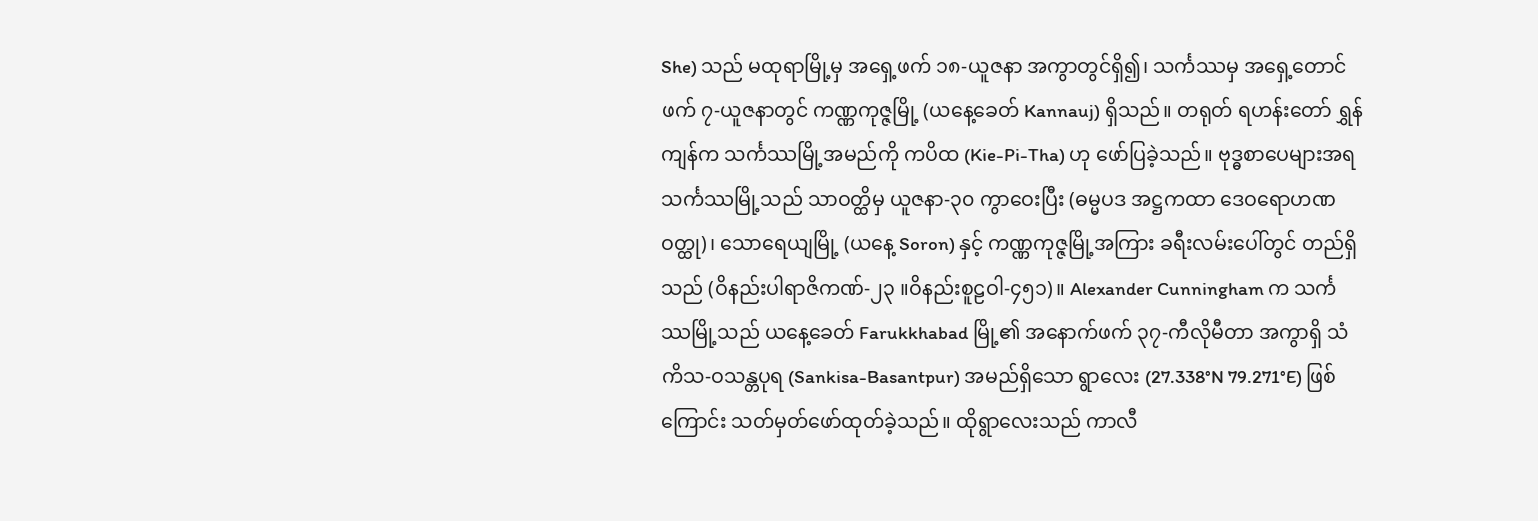She) သည် မထုရာမြို့မှ အရှေ့ဖက် ၁၈-ယူဇနာ အကွာတွင်ရှိ၍၊ သင်္ကဿမှ အရှေ့တောင်ဖက် ၇-ယူဇနာတွင် ကဏ္ဏကုဇ္ဇမြို့ (ယနေ့ခေတ် Kannauj) ရှိသည်။ တရုတ် ရဟန်းတော် ရွှန်ကျန်က သင်္ကဿမြို့အမည်ကို ကပိထ (Kie-Pi-Tha) ဟု ဖော်ပြခဲ့သည်။ ဗုဒ္ဓစာပေများအရ သင်္ကဿမြို့သည် သာဝတ္ထိမှ ယူဇနာ-၃၀ ကွာဝေးပြီး (ဓမ္မပဒ အဋ္ဌကထာ ဒေဝရောဟဏဝတ္ထု)၊ သောရေယျမြို့ (ယနေ့ Soron) နှင့် ကဏ္ဏကုဇ္ဇမြို့အကြား ခရီးလမ်းပေါ်တွင် တည်ရှိသည် (ဝိနည်းပါရာဇိကဏ်-၂၃ ။ဝိနည်းစူဠဝါ-၄၅၁)။ Alexander Cunningham က သင်္ကဿမြို့သည် ယနေ့ခေတ် Farukkhabad မြို့၏ အနောက်ဖက် ၃၇-ကီလိုမီတာ အကွာရှိ သံကိသ-ဝသန္တပုရ (Sankisa-Basantpur) အမည်ရှိသော ရွာလေး (27.338°N 79.271°E) ဖြစ်ကြောင်း သတ်မှတ်ဖော်ထုတ်ခဲ့သည်။ ထိုရွာလေးသည် ကာလီ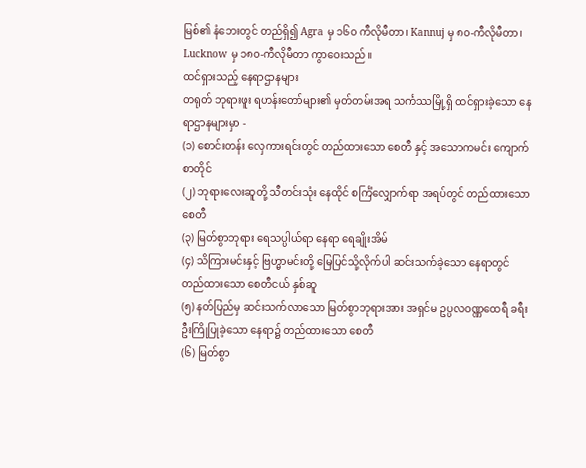မြစ်၏ နံဘေးတွင် တည်ရှိ၍ Agra မှ ၁၆၀ ကီလိုမီတာ၊ Kannuj မှ ၈၀-ကီလိုမီတာ၊ Lucknow မှ ၁၈၀-ကီလိုမီတာ ကွာဝေးသည်။
ထင်ရှားသည့် နေရာဌာနများ
တရုတ် ဘုရားဖူး ရဟန်းတော်များ၏ မှတ်တမ်းအရ သင်္ကဿမြို့ရှိ ထင်ရှားခဲ့သော နေရာဌာနများမှာ -
(၁) စောင်းတန်း လှေကားရင်းတွင် တည်ထားသော စေတီ နှင့် အသောကမင်း ကျောက်စာတိုင်
(၂) ဘုရားလေးဆူတို့ သီတင်းသုံး နေထိုင် စင်္ကြံလျှောက်ရာ အရပ်တွင် တည်ထားသော စေတီ
(၃) မြတ်စွာဘုရား ရေသပ္ပါယ်ရာ နေရာ ရေချိုးအိမ်
(၄) သိကြားမင်းနှင့် ဗြဟ္မာမင်းတို့ မြေပြင်သို့လိုက်ပါ ဆင်းသက်ခဲ့သော နေရာတွင် တည်ထားသော စေတီငယ် နှစ်ဆူ
(၅) နတ်ပြည်မှ ဆင်းသက်လာသော မြတ်စွာဘုရားအား အရှင်မ ဥပ္ပလဝဏ္ဏထေရီ ခရီးဦးကြိုပြုခဲ့သော နေရာ၌ တည်ထားသော စေတီ
(၆) မြတ်စွာ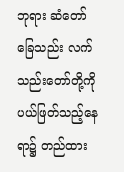ဘုရား ဆံတော် ခြေသည်း လက်သည်းတော်တို့ကို ပယ်ဖြတ်သည့်နေရာ၌ တည်ထား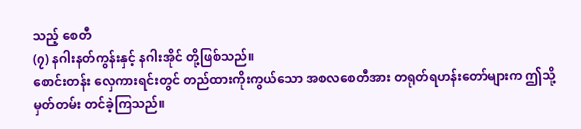သည့် စေတီ
(၇) နဂါးနတ်ကွန်းနှင့် နဂါးအိုင် တို့ဖြစ်သည်။
စောင်းတန်း လှေကားရင်းတွင် တည်ထားကိုးကွယ်သော အစလစေတီအား တရုတ်ရဟန်းတော်များက ဤသို့ မှတ်တမ်း တင်ခဲ့ကြသည်။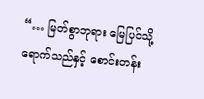“… မြတ်စွာဘုရား မြေပြင်သို့ရောက်သည်နှင့် စောင်းတန်း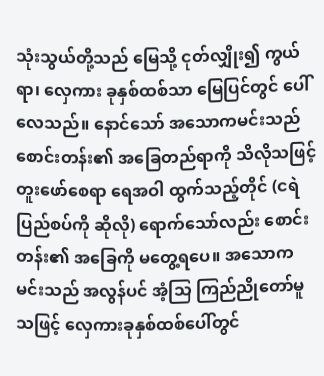သုံးသွယ်တို့သည် မြေသို့ ငုတ်လျှိုး၍ ကွယ်ရာ၊ လှေကား ခုနှစ်ထစ်သာ မြေပြင်တွင် ပေါ်လေသည်။ နောင်သော် အသောကမင်းသည် စောင်းတန်း၏ အခြေတည်ရာကို သိလိုသဖြင့် တူးဖော်စေရာ ရေအဝါ ထွက်သည့်တိုင် (ငရဲပြည်စပ်ကို ဆိုလို) ရောက်သော်လည်း စောင်းတန်း၏ အခြေကို မတွေ့ရပေ။ အသောကမင်းသည် အလွန်ပင် အံ့သြ ကြည်ညိုတော်မူသဖြင့် လှေကားခုနှစ်ထစ်ပေါ်တွင်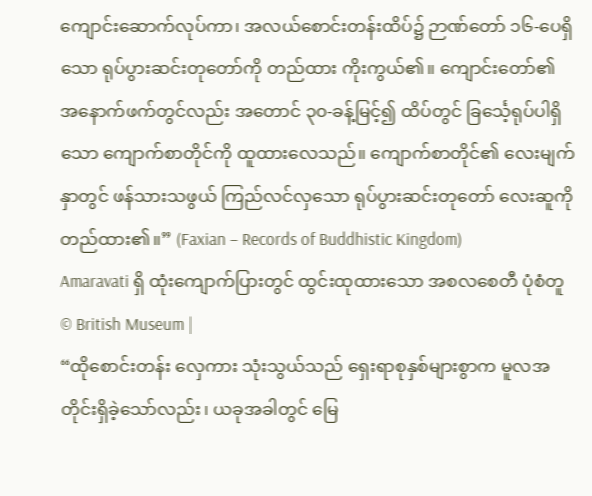ကျောင်းဆောက်လုပ်ကာ၊ အလယ်စောင်းတန်းထိပ်၌ ဉာဏ်တော် ၁၆-ပေရှိသော ရုပ်ပွားဆင်းတုတော်ကို တည်ထား ကိုးကွယ်၏။ ကျောင်းတော်၏ အနောက်ဖက်တွင်လည်း အတောင် ၃၀-ခန့်မြင့်၍ ထိပ်တွင် ခြင်္သေ့ရုပ်ပါရှိသော ကျောက်စာတိုင်ကို ထူထားလေသည်။ ကျောက်စာတိုင်၏ လေးမျက်နှာတွင် ဖန်သားသဖွယ် ကြည်လင်လှသော ရုပ်ပွားဆင်းတုတော် လေးဆူကို တည်ထား၏။” (Faxian – Records of Buddhistic Kingdom)
Amaravati ရှိ ထုံးကျောက်ပြားတွင် ထွင်းထုထားသော အစလစေတီ ပုံစံတူ © British Museum |
“ထိုစောင်းတန်း လှေကား သုံးသွယ်သည် ရှေးရာစုနှစ်များစွာက မူလအတိုင်းရှိခဲ့သော်လည်း၊ ယခုအခါတွင် မြေ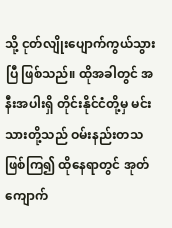သို့ ငုတ်လျိုးပျောက်ကွယ်သွားပြီ ဖြစ်သည်။ ထိုအခါတွင် အနီးအပါးရှိ တိုင်းနိုင်ငံတို့မှ မင်းသားတို့သည် ဝမ်းနည်းတသဖြစ်ကြ၍ ထိုနေရာတွင် အုတ်ကျောက်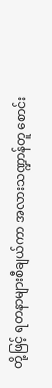တို့ဖြင့် ရတနာများစီချယ်ကာ အလားသဏ္ဍာန်တူ စောင်း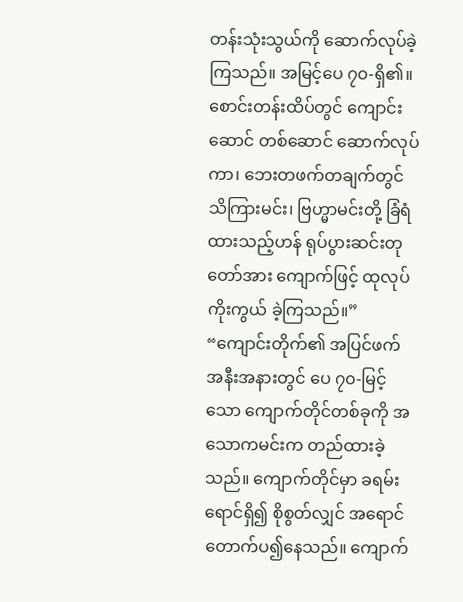တန်းသုံးသွယ်ကို ဆောက်လုပ်ခဲ့ကြသည်။ အမြင့်ပေ ၇၀-ရှိ၏။ စောင်းတန်းထိပ်တွင် ကျောင်းဆောင် တစ်ဆောင် ဆောက်လုပ်ကာ၊ ဘေးတဖက်တချက်တွင် သိကြားမင်း၊ ဗြဟ္မာမင်းတို့ ခြံရံထားသည့်ဟန် ရုပ်ပွားဆင်းတုတော်အား ကျောက်ဖြင့် ထုလုပ်ကိုးကွယ် ခဲ့ကြသည်။”
“ကျောင်းတိုက်၏ အပြင်ဖက် အနီးအနားတွင် ပေ ၇၀-မြင့်သော ကျောက်တိုင်တစ်ခုကို အသောကမင်းက တည်ထားခဲ့သည်။ ကျောက်တိုင်မှာ ခရမ်းရောင်ရှိ၍ စိုစွတ်လျှင် အရောင်တောက်ပ၍နေသည်။ ကျောက်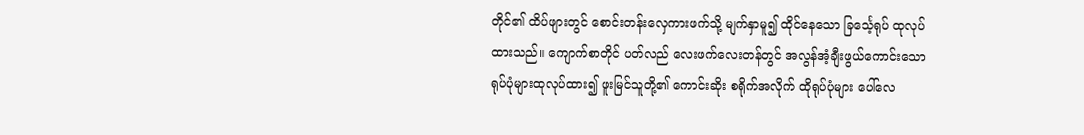တိုင်၏ ထိပ်ဖျားတွင် စောင်းတန်းလှေကားဖက်သို့ မျက်နှာမူ၍ ထိုင်နေသော ခြင်္သေ့ရုပ် ထုလုပ်ထားသည်။ ကျောက်စာတိုင် ပတ်လည် လေးဖက်လေးတန်တွင် အလွန်အံ့ချီးဖွယ်ကောင်းသော ရုပ်ပုံများထုလုပ်ထား၍ ဖူးမြင်သူတို့၏ ကောင်းဆိုး စရိုက်အလိုက် ထိုရုပ်ပုံများ ပေါ်လေ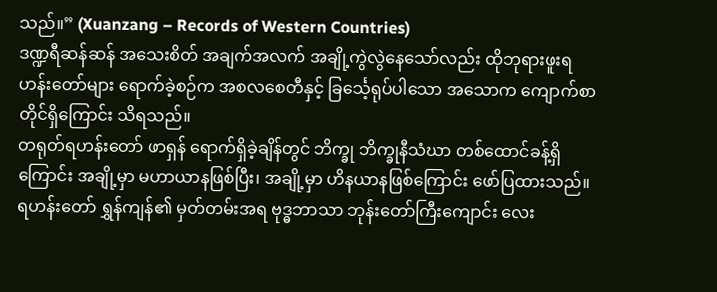သည်။” (Xuanzang – Records of Western Countries)
ဒဏ္ဍရီဆန်ဆန် အသေးစိတ် အချက်အလက် အချို့ကွဲလွဲနေသော်လည်း ထိုဘုရားဖူးရဟန်းတော်များ ရောက်ခဲ့စဉ်က အစလစေတီနှင့် ခြင်္သေ့ရုပ်ပါသော အသောက ကျောက်စာတိုင်ရှိကြောင်း သိရသည်။
တရုတ်ရဟန်းတော် ဖာရှန် ရောက်ရှိခဲ့ချိန်တွင် ဘိက္ခု ဘိက္ခုနီသံဃာ တစ်ထောင်ခန့်ရှိကြောင်း အချို့မှာ မဟာယာနဖြစ်ပြီး၊ အချို့မှာ ဟိနယာနဖြစ်ကြောင်း ဖော်ပြထားသည်။ ရဟန်းတော် ရွှန်ကျန်၏ မှတ်တမ်းအရ ဗုဒ္ဓဘာသာ ဘုန်းတော်ကြီးကျောင်း လေး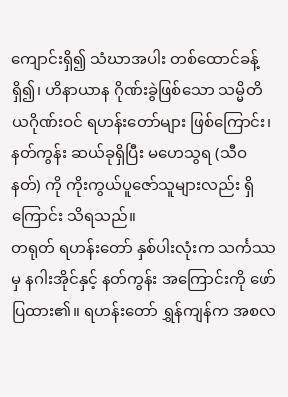ကျောင်းရှိ၍ သံဃာအပါး တစ်ထောင်ခန့် ရှိ၍၊ ဟိနာယာန ဂိုဏ်းခွဲဖြစ်သော သမ္မိတိယဂိုဏ်းဝင် ရဟန်းတော်များ ဖြစ်ကြောင်း၊ နတ်ကွန်း ဆယ်ခုရှိပြီး မဟေသွရ (သီဝနတ်) ကို ကိုးကွယ်ပူဇော်သူများလည်း ရှိကြောင်း သိရသည်။
တရုတ် ရဟန်းတော် နှစ်ပါးလုံးက သင်္ကဿမှ နဂါးအိုင်နှင့် နတ်ကွန်း အကြောင်းကို ဖော်ပြထား၏။ ရဟန်းတော် ရွှန်ကျန်က အစလ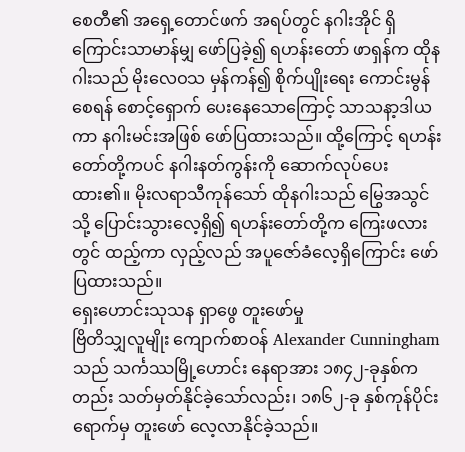စေတီ၏ အရှေ့တောင်ဖက် အရပ်တွင် နဂါးအိုင် ရှိကြောင်းသာမာန်မျှ ဖော်ပြခဲ့၍ ရဟန်းတော် ဖာရှန်က ထိုနဂါးသည် မိုးလေဝသ မှန်ကန်၍ စိုက်ပျိုးရေး ကောင်းမွန်စေရန် စောင့်ရှောက် ပေးနေသောကြောင့် သာသနာ့ဒါယကာ နဂါးမင်းအဖြစ် ဖော်ပြထားသည်။ ထို့ကြောင့် ရဟန်းတော်တို့ကပင် နဂါးနတ်ကွန်းကို ဆောက်လုပ်ပေးထား၏။ မိုးလရာသီကုန်သော် ထိုနဂါးသည် မြွေအသွင်သို့ ပြောင်းသွားလေ့ရှိ၍ ရဟန်းတော်တို့က ကြေးဖလားတွင် ထည့်ကာ လှည့်လည် အပူဇော်ခံလေ့ရှိကြောင်း ဖော်ပြထားသည်။
ရှေးဟောင်းသုသန ရှာဖွေ တူးဖော်မှု
ဗြိတိသျှလူမျိုး ကျောက်စာဝန် Alexander Cunningham သည် သင်္ကဿမြို့ဟောင်း နေရာအား ၁၈၄၂-ခုနှစ်ကတည်း သတ်မှတ်နိုင်ခဲ့သော်လည်း၊ ၁၈၆၂-ခု နှစ်ကုန်ပိုင်း ရောက်မှ တူးဖော် လေ့လာနိုင်ခဲ့သည်။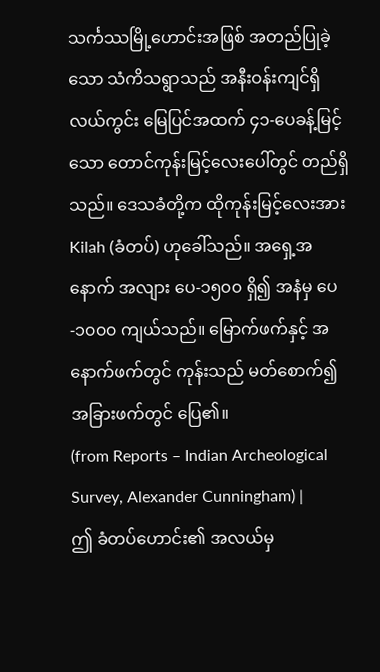သင်္ကဿမြို့ဟောင်းအဖြစ် အတည်ပြုခဲ့သော သံကိသရွာသည် အနီးဝန်းကျင်ရှိ လယ်ကွင်း မြေပြင်အထက် ၄၁-ပေခန့်မြင့်သော တောင်ကုန်းမြင့်လေးပေါ်တွင် တည်ရှိသည်။ ဒေသခံတို့က ထိုကုန်းမြင့်လေးအား Kilah (ခံတပ်) ဟုခေါ်သည်။ အရှေ့အနောက် အလျား ပေ-၁၅၀၀ ရှိ၍ အနံမှ ပေ-၁၀၀၀ ကျယ်သည်။ မြောက်ဖက်နှင့် အနောက်ဖက်တွင် ကုန်းသည် မတ်စောက်၍ အခြားဖက်တွင် ပြေ၏။
(from Reports – Indian Archeological Survey, Alexander Cunningham) |
ဤ ခံတပ်ဟောင်း၏ အလယ်မှ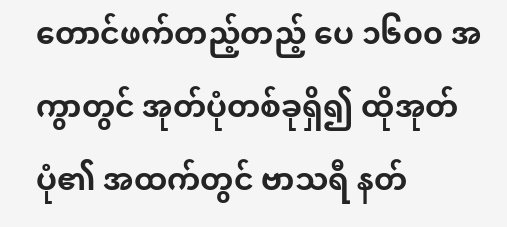တောင်ဖက်တည့်တည့် ပေ ၁၆၀၀ အကွာတွင် အုတ်ပုံတစ်ခုရှိ၍ ထိုအုတ်ပုံ၏ အထက်တွင် ဗာသရီ နတ်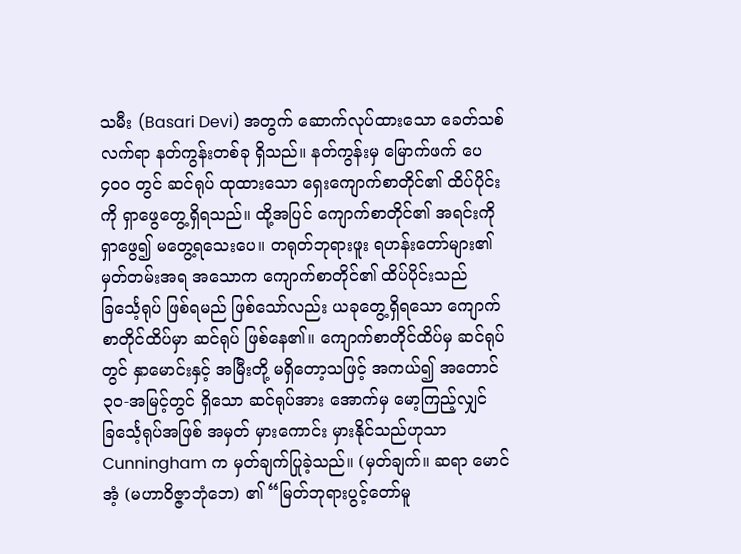သမီး (Basari Devi) အတွက် ဆောက်လုပ်ထားသော ခေတ်သစ်လက်ရာ နတ်ကွန်းတစ်ခု ရှိသည်။ နတ်ကွန်းမှ မြောက်ဖက် ပေ ၄၀၀ တွင် ဆင်ရုပ် ထုထားသော ရှေးကျောက်စာတိုင်၏ ထိပ်ပိုင်းကို ရှာဖွေတွေ့ရှိရသည်။ ထို့အပြင် ကျောက်စာတိုင်၏ အရင်းကို ရှာဖွေ၍ မတွေ့ရသေးပေ။ တရုတ်ဘုရားဖူး ရဟန်းတော်များ၏ မှတ်တမ်းအရ အသောက ကျောက်စာတိုင်၏ ထိပ်ပိုင်းသည် ခြင်္သေ့ရုပ် ဖြစ်ရမည် ဖြစ်သော်လည်း ယခုတွေ့ရှိရသော ကျောက်စာတိုင်ထိပ်မှာ ဆင်ရုပ် ဖြစ်နေ၏။ ကျောက်စာတိုင်ထိပ်မှ ဆင်ရုပ်တွင် နှာမောင်းနှင့် အမြီးတို့ မရှိတော့သဖြင့် အကယ်၍ အတောင် ၃၀-အမြင့်တွင် ရှိသော ဆင်ရုပ်အား အောက်မှ မော့ကြည့်လျှင် ခြင်္သေ့ရုပ်အဖြစ် အမှတ် မှားကောင်း မှားနိုင်သည်ဟုသာ Cunningham က မှတ်ချက်ပြုခဲ့သည်။ (မှတ်ချက်။ ဆရာ မောင်အံ့ (မဟာဝိဇ္ဇာဘုံဘေ) ၏ “မြတ်ဘုရားပွင့်တော်မူ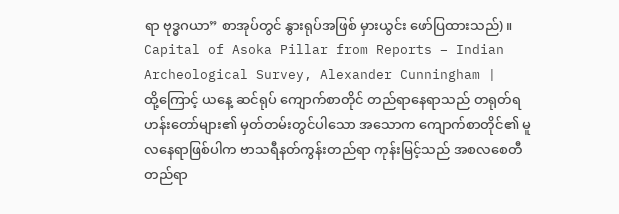ရာ ဗုဒ္ဓဂယာ” စာအုပ်တွင် နွားရုပ်အဖြစ် မှားယွင်း ဖော်ပြထားသည်)။
Capital of Asoka Pillar from Reports – Indian Archeological Survey, Alexander Cunningham |
ထို့ကြောင့် ယနေ့ ဆင်ရုပ် ကျောက်စာတိုင် တည်ရာနေရာသည် တရုတ်ရဟန်းတော်များ၏ မှတ်တမ်းတွင်ပါသော အသောက ကျောက်စာတိုင်၏ မူလနေရာဖြစ်ပါက ဗာသရီနတ်ကွန်းတည်ရာ ကုန်းမြင့်သည် အစလစေတီတည်ရာ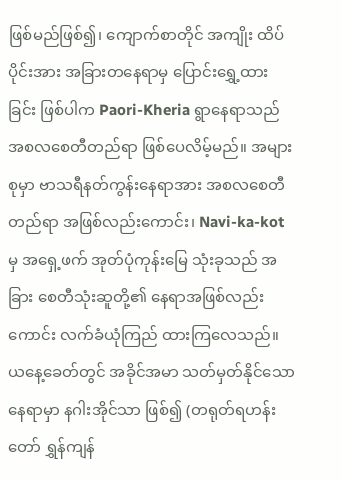ဖြစ်မည်ဖြစ်၍၊ ကျောက်စာတိုင် အကျိုး ထိပ်ပိုင်းအား အခြားတနေရာမှ ပြောင်းရွှေ့ထားခြင်း ဖြစ်ပါက Paori-Kheria ရွာနေရာသည် အစလစေတီတည်ရာ ဖြစ်ပေလိမ့်မည်။ အများစုမှာ ဗာသရီနတ်ကွန်းနေရာအား အစလစေတီတည်ရာ အဖြစ်လည်းကောင်း၊ Navi-ka-kot မှ အရှေ့ဖက် အုတ်ပုံကုန်းမြေ သုံးခုသည် အခြား စေတီသုံးဆူတို့၏ နေရာအဖြစ်လည်းကောင်း လက်ခံယုံကြည် ထားကြလေသည်။
ယနေ့ခေတ်တွင် အခိုင်အမာ သတ်မှတ်နိုင်သော နေရာမှာ နဂါးအိုင်သာ ဖြစ်၍ (တရုတ်ရဟန်းတော် ရွှန်ကျန်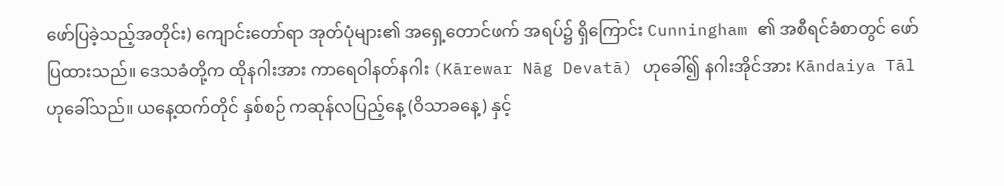ဖော်ပြခဲ့သည့်အတိုင်း) ကျောင်းတော်ရာ အုတ်ပုံများ၏ အရှေ့တောင်ဖက် အရပ်၌ ရှိကြောင်း Cunningham ၏ အစီရင်ခံစာတွင် ဖော်ပြထားသည်။ ဒေသခံတို့က ထိုနဂါးအား ကာရေဝါနတ်နဂါး (Kārewar Nāg Devatā) ဟုခေါ်၍ နဂါးအိုင်အား Kāndaiya Tāl ဟုခေါ်သည်။ ယနေ့ထက်တိုင် နှစ်စဉ် ကဆုန်လပြည့်နေ့ (ဝိသာခနေ့) နှင့်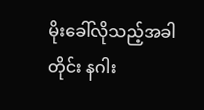မိုးခေါ်လိုသည့်အခါတိုင်း နဂါး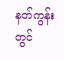နတ်ကွန်းတွင်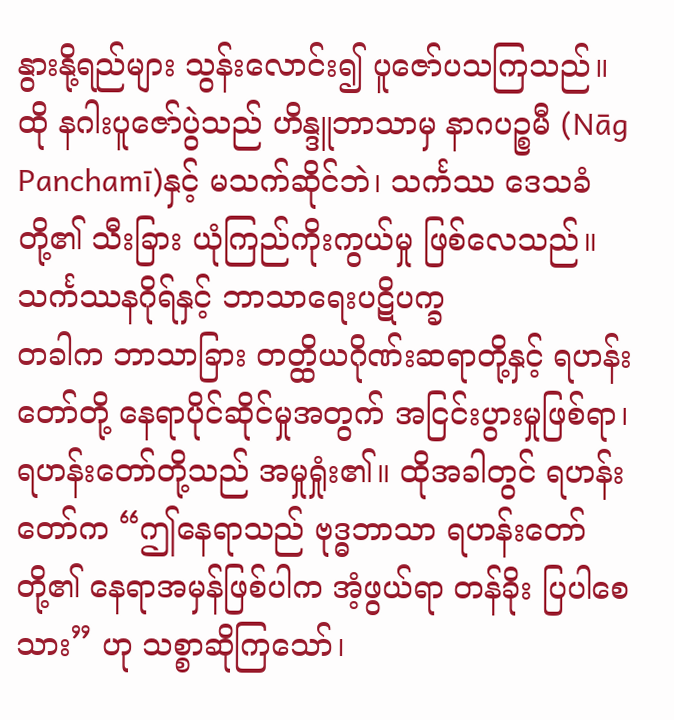နွားနို့ရည်များ သွန်းလောင်း၍ ပူဇော်ပသကြသည်။ ထို နဂါးပူဇော်ပွဲသည် ဟိန္ဒူဘာသာမှ နာဂပဉ္စမီ (Nāg Panchamī)နှင့် မသက်ဆိုင်ဘဲ၊ သင်္ကဿ ဒေသခံတို့၏ သီးခြား ယုံကြည်ကိုးကွယ်မှု ဖြစ်လေသည်။
သင်္ကဿနဂိုရ်နှင့် ဘာသာရေးပဋိပက္ခ
တခါက ဘာသာခြား တတ္ထိယဂိုဏ်းဆရာတို့နှင့် ရဟန်းတော်တို့ နေရာပိုင်ဆိုင်မှုအတွက် အငြင်းပွားမှုဖြစ်ရာ၊ ရဟန်းတော်တို့သည် အမှုရှုံး၏။ ထိုအခါတွင် ရဟန်းတော်က “ဤနေရာသည် ဗုဒ္ဓဘာသာ ရဟန်းတော်တို့၏ နေရာအမှန်ဖြစ်ပါက အံ့ဖွယ်ရာ တန်ခိုး ပြပါစေသား” ဟု သစ္စာဆိုကြသော်၊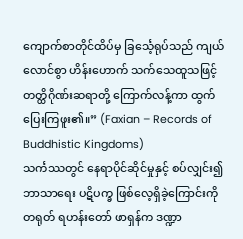ကျောက်စာတိုင်ထိပ်မှ ခြင်္သေ့ရုပ်သည် ကျယ်လောင်စွာ ဟိန်းဟောက် သက်သေထူသဖြင့် တတ္ထိဂိုဏ်းဆရာတို့ ကြောက်လန့်ကာ ထွက်ပြေးကြဖူး၏။” (Faxian – Records of Buddhistic Kingdoms)
သင်္ကဿတွင် နေရာပိုင်ဆိုင်မှုနှင့် စပ်လျှင်း၍ ဘာသာရေး ပဋိပက္ခ ဖြစ်လေ့ရှိခဲ့ကြောင်းကို တရုတ် ရဟန်းတော် ဖာရှန်က ဒဏ္ဍာ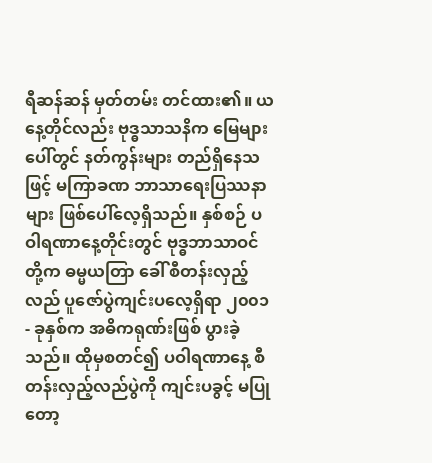ရီဆန်ဆန် မှတ်တမ်း တင်ထား၏။ ယနေ့တိုင်လည်း ဗုဒ္ဓသာသနိက မြေများပေါ်တွင် နတ်ကွန်းများ တည်ရှိနေသဖြင့် မကြာခဏ ဘာသာရေးပြဿနာများ ဖြစ်ပေါ်လေ့ရှိသည်။ နှစ်စဉ် ပဝါရဏာနေ့တိုင်းတွင် ဗုဒ္ဓဘာသာဝင်တို့က ဓမ္မယတြာ ခေါ် စီတန်းလှည့်လည် ပူဇော်ပွဲကျင်းပလေ့ရှိရာ ၂၀၀၁ - ခုနှစ်က အဓိကရုဏ်းဖြစ် ပွားခဲ့သည်။ ထိုမှစတင်၍ ပဝါရဏာနေ့ စီတန်းလှည့်လည်ပွဲကို ကျင်းပခွင့် မပြုတော့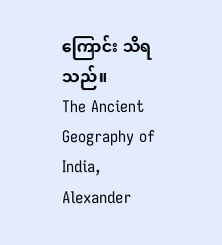ကြောင်း သိရသည်။
The Ancient Geography of India, Alexander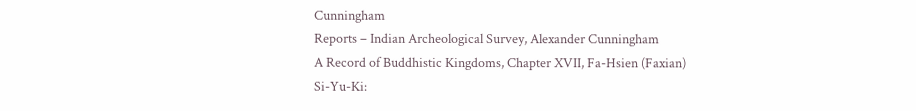Cunningham
Reports – Indian Archeological Survey, Alexander Cunningham
A Record of Buddhistic Kingdoms, Chapter XVII, Fa-Hsien (Faxian)
Si-Yu-Ki: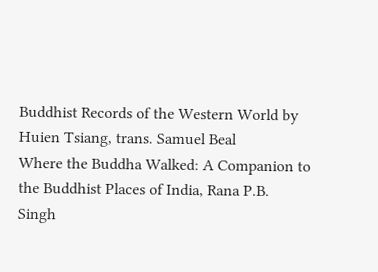Buddhist Records of the Western World by Huien Tsiang, trans. Samuel Beal
Where the Buddha Walked: A Companion to the Buddhist Places of India, Rana P.B. Singh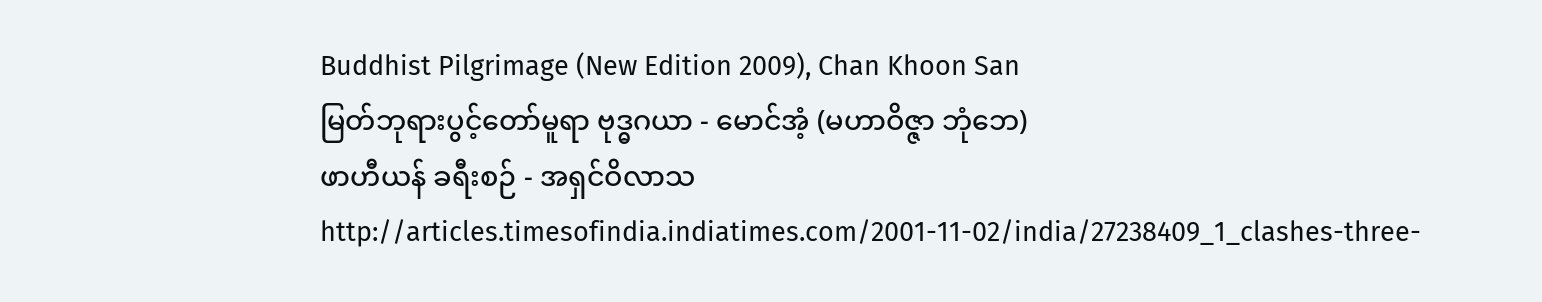Buddhist Pilgrimage (New Edition 2009), Chan Khoon San
မြတ်ဘုရားပွင့်တော်မူရာ ဗုဒ္ဓဂယာ - မောင်အံ့ (မဟာဝိဇ္ဇာ ဘုံဘေ)
ဖာဟီယန် ခရီးစဉ် - အရှင်ဝိလာသ
http://articles.timesofindia.indiatimes.com/2001-11-02/india/27238409_1_clashes-three-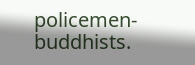policemen-buddhists.